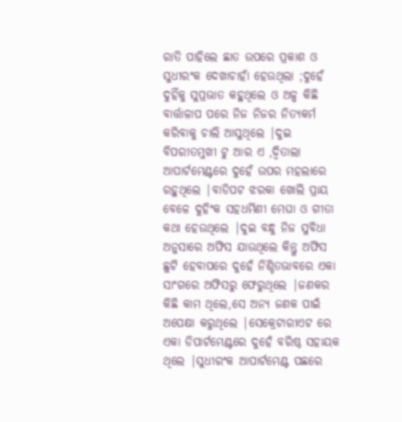ରାତି ପାହିଲେ ଛାତ ଉପରେ ପ୍ରକାଶ ଓ ସୁଧୀରଂକ ଦେଖାଚାହାଁ ହେଉଥିଲା ;ଦୁହେଁ ଦୁହିଁକୁ ସୁପ୍ରଭାତ କହୁଥିଲେ ଓ ଅଳ୍ପ କିଛି ବାର୍ତ୍ତାଳାପ ପରେ ନିଜ ନିଜର ନିତ୍ୟକର୍ମ କରିବାକୁ ଚାଲି ଆସୁଥିଲେ |ଦୁଇ ବିପରୀତମୁଖୀ ଟୁ ଆର ଏ ,ଦ୍ୱିତାଲା ଆପାର୍ଟମେଣ୍ଟରେ ଦୁହେଁ ଉପର ମହଲାରେ ରହୁଥିଲେ |ବାଡିପଟ ଝରକା ଖୋଲି ପ୍ରାୟ ବେଳେ ଦୁହିଂକ ସହଧର୍ମିଣୀ ମେଘା ଓ ଗୀତା କଥା ହେଉଥିଲେ |ଦୁଇ ବନ୍ଧୁ ନିଜ ସୁବିଧା ଅନୁସାରେ ଅଫିସ ଯାଉଥିଲେ କିନ୍ତୁ ଅଫିସ ଛୁଟି ହେବାପରେ ଦୁହେଁ ନିଶ୍ଚିତଭାବରେ ଏକା ସାଂଗରେ ଅଫିସରୁ ଫେରୁଥିଲେ |ଜଣକର କିଛି କାମ ଥିଲେ,ସେ ଅନ୍ୟ ଜଣକ ପାଇଁ ଅପେକ୍ଷା କରୁଥିଲେ |ସେକ୍ରେଟାରୀଏଟ ରେ ଏକା ଡିପାର୍ଟମେଣ୍ଟରେ ଦୁହେଁ ବରିଷ୍ଠ ସହାୟକ ଥିଲେ |ସୁଧୀରଂକ ଆପାର୍ଟମେଣ୍ଟ ପଛରେ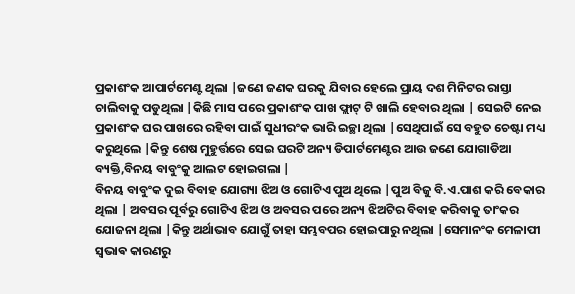ପ୍ରକାଶଂକ ଆପାର୍ଟମେଣ୍ଟ ଥିଲା |ଜଣେ ଜଣକ ଘରକୁ ଯିବାର ହେଲେ ପ୍ରାୟ ଦଶ ମିନିଟର ରାସ୍ତା ଚାଲିବାକୁ ପଡୁଥିଲା |କିଛି ମାସ ପରେ ପ୍ରକାଶଂକ ପାଖ ଫ୍ଲାଟ୍ ଟି ଖାଲି ହେବାର ଥିଲା | ସେଇଟି ନେଇ ପ୍ରକାଶଂକ ଘର ପାଖରେ ରହିବା ପାଇଁ ସୁଧୀରଂକ ଭାରି ଇଚ୍ଛା ଥିଲା |ସେଥିପାଇଁ ସେ ବହୁତ ଚେଷ୍ଟା ମଧ୍ୟ କରୁଥିଲେ |କିନ୍ତୁ ଶେଷ ମୁହୁର୍ତ୍ତରେ ସେଇ ଘରଟି ଅନ୍ୟ ଡିପାର୍ଟମେଣ୍ଟର ଆଉ ଜଣେ ଯୋଗାଡିଆ ବ୍ୟକ୍ତି,ବିନୟ ବାବୁଂକୁ ଆଲଟ ହୋଇଗଲା |
ବିନୟ ବାବୁଂକ ଦୁଇ ବିବାହ ଯୋଗ୍ୟା ଝିଅ ଓ ଗୋଟିଏ ପୁଅ ଥିଲେ |ପୁଅ ବିଜୁ ବି.ଏ.ପାଶ କରି ବେକାର ଥିଲା | ଅବସର ପୂର୍ବରୁ ଗୋଟିଏ ଝିଅ ଓ ଅବସର ପରେ ଅନ୍ୟ ଝିଅଟିର ବିବାହ କରିବାକୁ ତାଂକର ଯୋଜନା ଥିଲା |କିନ୍ତୁ ଅର୍ଥାଭାବ ଯୋଗୁଁ ତାହା ସମ୍ଭବପର ହୋଇପାରୁ ନଥିଲା |ସେମାନଂକ ମେଳାପୀ ସ୍ଵଭାଵ କାରଣରୁ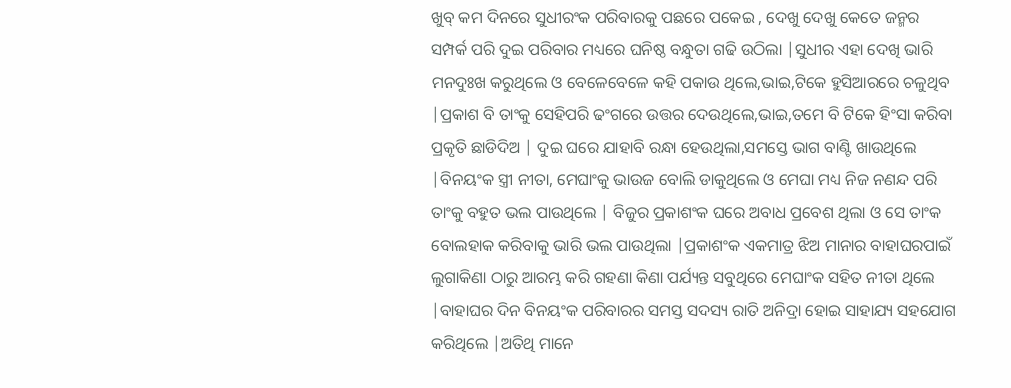ଖୁବ୍ କମ ଦିନରେ ସୁଧୀରଂକ ପରିବାରକୁ ପଛରେ ପକେଇ , ଦେଖୁ ଦେଖୁ କେତେ ଜନ୍ମର ସମ୍ପର୍କ ପରି ଦୁଇ ପରିବାର ମଧ୍ୟରେ ଘନିଷ୍ଠ ବନ୍ଧୁତା ଗଢି ଉଠିଲା |ସୁଧୀର ଏହା ଦେଖି ଭାରି ମନଦୁଃଖ କରୁଥିଲେ ଓ ବେଳେବେଳେ କହି ପକାଉ ଥିଲେ,ଭାଇ,ଟିକେ ହୁସିଆରରେ ଚଳୁଥିବ |ପ୍ରକାଶ ବି ତାଂକୁ ସେହିପରି ଢଂଗରେ ଉତ୍ତର ଦେଉଥିଲେ,ଭାଇ,ତମେ ବି ଟିକେ ହିଂସା କରିବା ପ୍ରକୃତି ଛାଡିଦିଅ | ଦୁଇ ଘରେ ଯାହାବି ରନ୍ଧା ହେଉଥିଲା,ସମସ୍ତେ ଭାଗ ବାଣ୍ଟି ଖାଉଥିଲେ |ବିନୟଂକ ସ୍ତ୍ରୀ ନୀତା, ମେଘାଂକୁ ଭାଉଜ ବୋଲି ଡାକୁଥିଲେ ଓ ମେଘା ମଧ୍ୟ ନିଜ ନଣନ୍ଦ ପରି ତାଂକୁ ବହୁତ ଭଲ ପାଉଥିଲେ | ବିଜୁର ପ୍ରକାଶଂକ ଘରେ ଅବାଧ ପ୍ରବେଶ ଥିଲା ଓ ସେ ତାଂକ ବୋଲହାକ କରିବାକୁ ଭାରି ଭଲ ପାଉଥିଲା |ପ୍ରକାଶଂକ ଏକମାତ୍ର ଝିଅ ମାନାର ବାହାଘରପାଇଁ ଲୁଗାକିଣା ଠାରୁ ଆରମ୍ଭ କରି ଗହଣା କିଣା ପର୍ଯ୍ୟନ୍ତ ସବୁଥିରେ ମେଘାଂକ ସହିତ ନୀତା ଥିଲେ |ବାହାଘର ଦିନ ବିନୟଂକ ପରିବାରର ସମସ୍ତ ସଦସ୍ୟ ରାତି ଅନିଦ୍ରା ହୋଇ ସାହାଯ୍ୟ ସହଯୋଗ କରିଥିଲେ |ଅତିଥି ମାନେ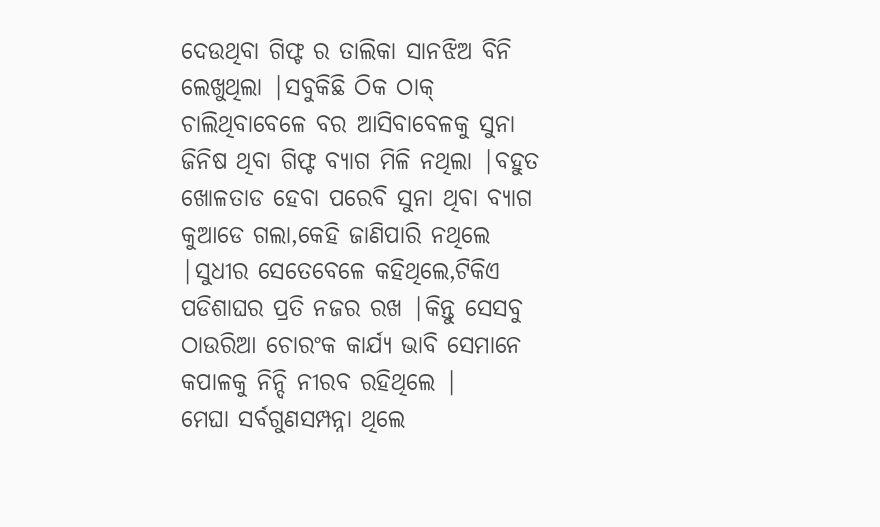ଦେଉଥିବା ଗିଫ୍ଟ ର ତାଲିକା ସାନଝିଅ ବିନି ଲେଖୁଥିଲା |ସବୁକିଛି ଠିକ ଠାକ୍ ଚାଲିଥିବାବେଳେ ବର ଆସିବାବେଳକୁ ସୁନା ଜିନିଷ ଥିବା ଗିଫ୍ଟ ବ୍ୟାଗ ମିଳି ନଥିଲା |ବହୁତ ଖୋଳତାଡ ହେବା ପରେବି ସୁନା ଥିବା ବ୍ୟାଗ କୁଆଡେ ଗଲା,କେହି ଜାଣିପାରି ନଥିଲେ |ସୁଧୀର ସେତେବେଳେ କହିଥିଲେ,ଟିକିଏ ପଡିଶାଘର ପ୍ରତି ନଜର ରଖ |କିନ୍ତୁ ସେସବୁ ଠାଉରିଆ ଚୋରଂକ କାର୍ଯ୍ୟ ଭାବି ସେମାନେ କପାଳକୁ ନିନ୍ଦି ନୀରବ ରହିଥିଲେ |
ମେଘା ସର୍ବଗୁଣସମ୍ପନ୍ନା ଥିଲେ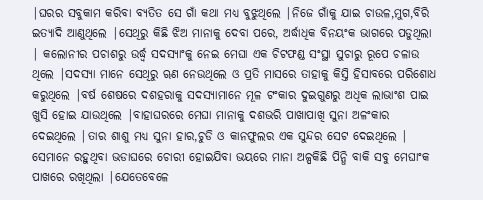|ଘରର ସବୁକାମ କରିବା ବ୍ୟତିତ ସେ ଗାଁ କଥା ମଧ୍ୟ ବୁଝୁଥିଲେ |ନିଜେ ଗାଁକୁ ଯାଇ ଚାଉଳ,ମୁଗ,ବିରି ଇତ୍ୟାଦି ଆଣୁଥିଲେ |ସେଥିରୁ କିଛି ଝିଅ ମାନାକୁ ଦେବା ପରେ, ଅର୍ଦ୍ଧାଧିକ ବିନୟଂକ ଭାଗରେ ପଡୁଥିଲା | କଲୋନୀର ପଚାଶରୁ ଉର୍ଦ୍ଧ୍ୱ ସଦସ୍ୟାଂକୁ ନେଇ ମେଘା ଏକ ଚିଟଫଣ୍ଡ ସଂସ୍ଥା ସୁଚାରୁ ରୂପେ ଚଳାଉ ଥିଲେ |ସଦସ୍ୟା ମାନେ ସେଥିରୁ ୠଣ ନେଉଥିଲେ ଓ ପ୍ରତି ମାସରେ ତାହାକୁ କିସ୍ତି ହିସାବରେ ପରିଶୋଧ କରୁଥିଲେ |ବର୍ଷ ଶେଷରେ ଦଶହରାକୁ ସଦସ୍ୟାମାନେ ମୂଳ ଟଂକାର ଦୁଇଗୁଣରୁ ଅଧିକ ଲାଭାଂଶ ପାଇ ଖୁସି ହୋଇ ଯାଉଥିଲେ |ବାହାଘରରେ ମେଘା ମାନାକୁ ଦଶଭରି ପାଖାପାଖି ସୁନା ଅଳଂକାର ଦେଇଥିଲେ |ତାର ଶାଶୁ ମଧ୍ୟ ସୁନା ହାର,ଚୁଡି ଓ କାନଫୁଲର ଏକ ସୁନ୍ଦର ସେଟ ଦେଇଥିଲେ | ସେମାନେ ରହୁଥିବା ଭଡାଘରେ ଚୋରୀ ହୋଇଯିବା ଭୟରେ ମାନା ଅଳ୍ପକିଛି ପିନ୍ଧି ବାକି ସବୁ ମେଘାଂକ ପାଖରେ ରଖିଥିଲା |ଯେତେବେଳେ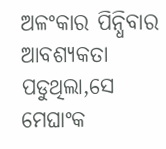ଅଳଂକାର ପିନ୍ଧିବାର ଆବଶ୍ୟକତା ପଡୁଥିଲା,ସେ ମେଘାଂକ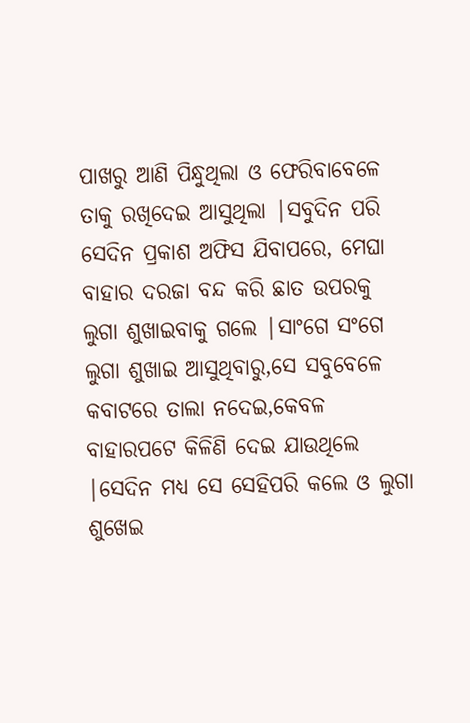ପାଖରୁ ଆଣି ପିନ୍ଧୁଥିଲା ଓ ଫେରିବାବେଳେ ତାକୁ ରଖିଦେଇ ଆସୁଥିଲା |ସବୁଦିନ ପରି ସେଦିନ ପ୍ରକାଶ ଅଫିସ ଯିବାପରେ, ମେଘା ବାହାର ଦରଜା ବନ୍ଦ କରି ଛାତ ଉପରକୁ ଲୁଗା ଶୁଖାଇବାକୁ ଗଲେ |ସାଂଗେ ସଂଗେ ଲୁଗା ଶୁଖାଇ ଆସୁଥିବାରୁ,ସେ ସବୁବେଳେ କବାଟରେ ତାଲା ନଦେଇ,କେବଳ ବାହାରପଟେ କିଳିଣି ଦେଇ ଯାଉଥିଲେ |ସେଦିନ ମଧ୍ୟ ସେ ସେହିପରି କଲେ ଓ ଲୁଗା ଶୁଖେଇ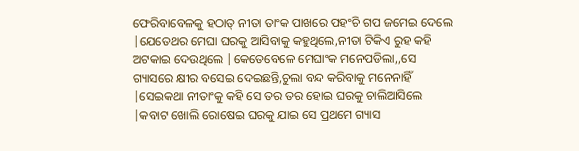ଫେରିବାବେଳକୁ ହଠାତ୍ ନୀତା ତାଂକ ପାଖରେ ପହଂଚି ଗପ ଜମେଇ ଦେଲେ |ଯେତେଥର ମେଘା ଘରକୁ ଆସିବାକୁ କହୁଥିଲେ,ନୀତା ଟିକିଏ ରୁହ କହି ଅଟକାଇ ଦେଉଥିଲେ |କେତେବେଳେ ମେଘାଂକ ମନେପଡିଲା,,ସେ ଗ୍ୟାସରେ କ୍ଷୀର ବସେଇ ଦେଇଛନ୍ତି,ଚୁଲା ବନ୍ଦ କରିବାକୁ ମନେନାହିଁ |ସେଇକଥା ନୀତାଂକୁ କହି ସେ ତର ତର ହୋଇ ଘରକୁ ଚାଲିଆସିଲେ |କବାଟ ଖୋଲି ରୋଷେଇ ଘରକୁ ଯାଇ ସେ ପ୍ରଥମେ ଗ୍ୟାସ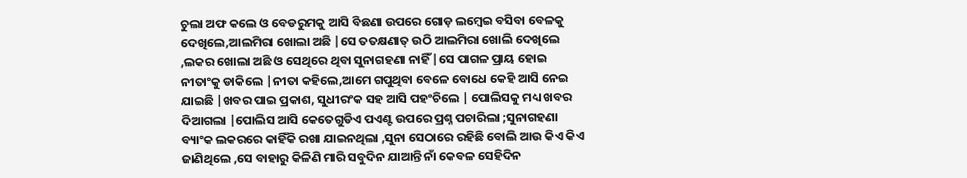ଚୁଲା ଅଫ କଲେ ଓ ବେଡରୁମକୁ ଆସି ବିଛଣା ଉପରେ ଗୋଡ଼ ଲମ୍ବେଇ ବସିବା ବେଳକୁ ଦେଖିଲେ,ଆଲମିରା ଖୋଲା ଅଛି |ସେ ତତକ୍ଷଣାତ୍ ଉଠି ଆଲମିରା ଖୋଲି ଦେଖିଲେ ,ଲକର ଖୋଲା ଅଛି ଓ ସେଥିରେ ଥିବା ସୁନାଗହଣା ନାହିଁ |ସେ ପାଗଳ ପ୍ରାୟ ହୋଇ ନୀତାଂକୁ ଡାକିଲେ |ନୀତା କହିଲେ,ଆମେ ଗପୁଥିବା ବେଳେ ବୋଧେ କେହି ଆସି ନେଇ ଯାଇଛି |ଖବର ପାଇ ପ୍ରକାଶ, ସୁଧୀରଂକ ସହ ଆସି ପହଂଚିଲେ | ପୋଲିସକୁ ମଧ୍ୟ ଖବର ଦିଆଗଲା |ପୋଲିସ ଆସି କେତେଗୁଡିଏ ପଏଣ୍ଟ ଉପରେ ପ୍ରଶ୍ନ ପଚାରିଲା ;ସୁନାଗହଣା ବ୍ୟାଂକ ଲକରରେ କାହିଁକି ରଖା ଯାଇନଥିଲା ,ସୁନା ସେଠାରେ ରହିଛି ବୋଲି ଆଉ କିଏ କିଏ ଜାଣିଥିଲେ ,ସେ ବାହାରୁ କିଳିଣି ମାରି ସବୁଦିନ ଯାଆନ୍ତି ନାଁ କେବଳ ସେହିଦିନ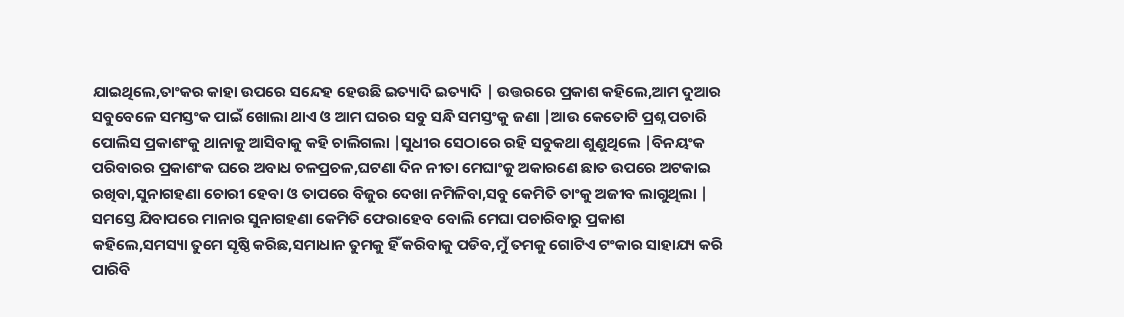ଯାଇଥିଲେ,ତାଂକର କାହା ଉପରେ ସନ୍ଦେହ ହେଉଛି ଇତ୍ୟାଦି ଇତ୍ୟାଦି | ଉତ୍ତରରେ ପ୍ରକାଶ କହିଲେ,ଆମ ଦୁଆର ସବୁବେଳେ ସମସ୍ତଂକ ପାଇଁ ଖୋଲା ଥାଏ ଓ ଆମ ଘରର ସବୁ ସନ୍ଧି ସମସ୍ତଂକୁ ଜଣା |ଆଉ କେତୋଟି ପ୍ରଶ୍ନ ପଚାରି ପୋଲିସ ପ୍ରକାଶଂକୁ ଥାନାକୁ ଆସିବାକୁ କହି ଚାଲିଗଲା |ସୁଧୀର ସେଠାରେ ରହି ସବୁକଥା ଶୁଣୁଥିଲେ |ବିନୟଂକ ପରିବାରର ପ୍ରକାଶଂକ ଘରେ ଅବାଧ ଚଳପ୍ରଚଳ,ଘଟଣା ଦିନ ନୀତା ମେଘାଂକୁ ଅକାରଣେ ଛାତ ଉପରେ ଅଟକାଇ ରଖିବା,ସୁନାଗହଣା ଚୋରୀ ହେବା ଓ ତାପରେ ବିଜୁର ଦେଖା ନମିଳିବା,ସବୁ କେମିତି ତାଂକୁ ଅଜୀବ ଲାଗୁଥିଲା |
ସମସ୍ତେ ଯିବାପରେ ମାନାର ସୁନାଗହଣା କେମିତି ଫେରାହେବ ବୋଲି ମେଘା ପଚାରିବାରୁ ପ୍ରକାଶ କହିଲେ,ସମସ୍ୟା ତୁମେ ସୃଷ୍ଠି କରିଛ,ସମାଧାନ ତୁମକୁ ହିଁ କରିବାକୁ ପଡିବ,ମୁଁ ତମକୁ ଗୋଟିଏ ଟଂକାର ସାହାଯ୍ୟ କରି ପାରିବି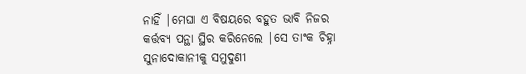ନାହିଁ |ମେଘା ଏ ବିଷୟରେ ବହୁତ ଭାବି ନିଜର କର୍ତ୍ତବ୍ୟ ପନ୍ଥା ସ୍ଥିର କରିନେଲେ |ସେ ତାଂକ ଚିହ୍ନା ସୁନାଦୋକାନୀକୁ ସମୁଦୁଣୀ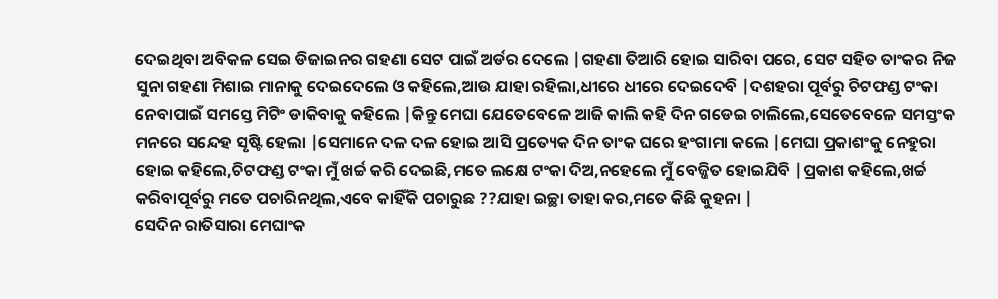ଦେଇଥିବା ଅବିକଳ ସେଇ ଡିଜାଇନର ଗହଣା ସେଟ ପାଇଁ ଅର୍ଡର ଦେଲେ |ଗହଣା ତିଆରି ହୋଇ ସାରିବା ପରେ, ସେଟ ସହିତ ତାଂକର ନିଜ ସୁନା ଗହଣା ମିଶାଇ ମାନାକୁ ଦେଇଦେଲେ ଓ କହିଲେ,ଆଉ ଯାହା ରହିଲା,ଧୀରେ ଧୀରେ ଦେଇଦେବି |ଦଶହରା ପୂର୍ବରୁ ଚିଟଫଣ୍ଡ ଟଂକା ନେବାପାଇଁ ସମସ୍ତେ ମିଟିଂ ଡାକିବାକୁ କହିଲେ |କିନ୍ତୁ ମେଘା ଯେତେବେଳେ ଆଜି କାଲି କହି ଦିନ ଗଡେଇ ଚାଲିଲେ,ସେତେବେଳେ ସମସ୍ତଂକ ମନରେ ସନ୍ଦେହ ସୃଷ୍ଟି ହେଲା |ସେମାନେ ଦଳ ଦଳ ହୋଇ ଆସି ପ୍ରତ୍ୟେକ ଦିନ ତାଂକ ଘରେ ହଂଗାମା କଲେ |ମେଘା ପ୍ରକାଶଂକୁ ନେହୁରା ହୋଇ କହିଲେ,ଚିଟଫଣ୍ଡ ଟଂକା ମୁଁ ଖର୍ଚ୍ଚ କରି ଦେଇଛି,ମତେ ଲକ୍ଷେ ଟଂକା ଦିଅ,ନହେଲେ ମୁଁ ବେଜ୍ଜିତ ହୋଇଯିବି |ପ୍ରକାଶ କହିଲେ,ଖର୍ଚ୍ଚ କରିବାପୂର୍ବରୁ ମତେ ପଚାରିନଥିଲ,ଏବେ କାହିଁକି ପଚାରୁଛ ??ଯାହା ଇଚ୍ଛା ତାହା କର,ମତେ କିଛି କୁହନା |
ସେଦିନ ରାତିସାରା ମେଘାଂକ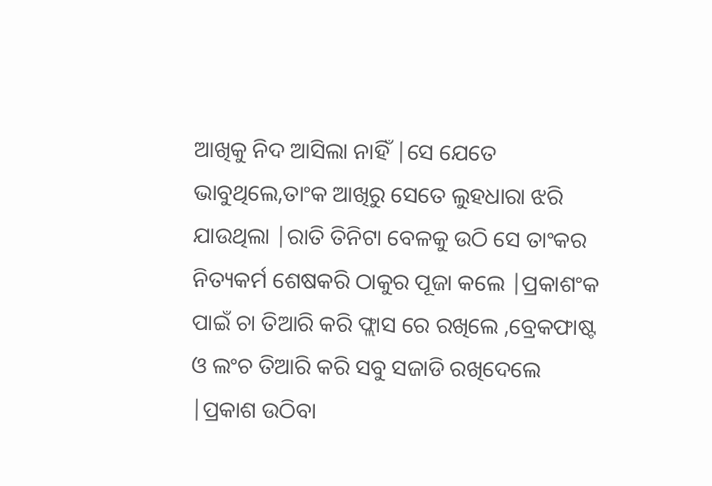ଆଖିକୁ ନିଦ ଆସିଲା ନାହିଁ |ସେ ଯେତେ ଭାବୁଥିଲେ,ତାଂକ ଆଖିରୁ ସେତେ ଲୁହଧାରା ଝରି ଯାଉଥିଲା |ରାତି ତିନିଟା ବେଳକୁ ଉଠି ସେ ତାଂକର ନିତ୍ୟକର୍ମ ଶେଷକରି ଠାକୁର ପୂଜା କଲେ |ପ୍ରକାଶଂକ ପାଇଁ ଚା ତିଆରି କରି ଫ୍ଲାସ ରେ ରଖିଲେ ,ବ୍ରେକଫାଷ୍ଟ ଓ ଲଂଚ ତିଆରି କରି ସବୁ ସଜାଡି ରଖିଦେଲେ |ପ୍ରକାଶ ଉଠିବା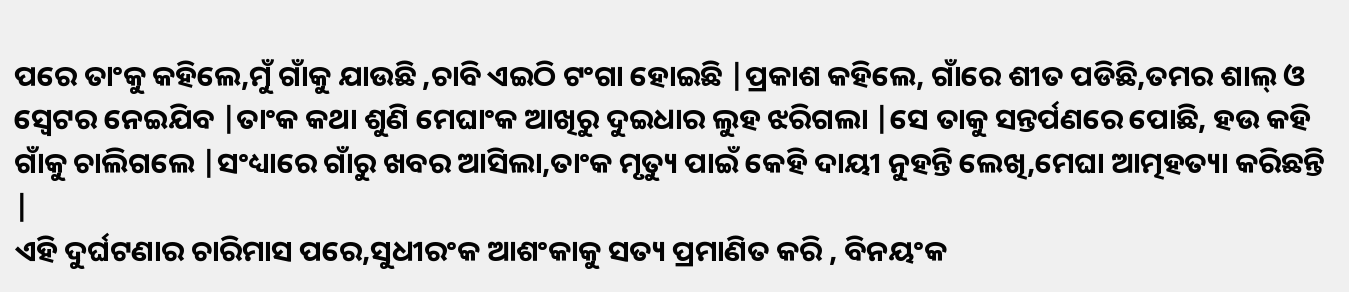ପରେ ତାଂକୁ କହିଲେ,ମୁଁ ଗାଁକୁ ଯାଉଛି ,ଚାବି ଏଇଠି ଟଂଗା ହୋଇଛି |ପ୍ରକାଶ କହିଲେ, ଗାଁରେ ଶୀତ ପଡିଛି,ତମର ଶାଲ୍ ଓ ସ୍ଵେଟର ନେଇଯିବ |ତାଂକ କଥା ଶୁଣି ମେଘାଂକ ଆଖିରୁ ଦୁଇଧାର ଲୁହ ଝରିଗଲା |ସେ ତାକୁ ସନ୍ତର୍ପଣରେ ପୋଛି, ହଉ କହି ଗାଁକୁ ଚାଲିଗଲେ |ସଂଧ୍ୟାରେ ଗାଁରୁ ଖବର ଆସିଲା,ତାଂକ ମୃତ୍ୟୁ ପାଇଁ କେହି ଦାୟୀ ନୁହନ୍ତି ଲେଖି,ମେଘା ଆତ୍ମହତ୍ୟା କରିଛନ୍ତି |
ଏହି ଦୁର୍ଘଟଣାର ଚାରିମାସ ପରେ,ସୁଧୀରଂକ ଆଶଂକାକୁ ସତ୍ୟ ପ୍ରମାଣିତ କରି , ବିନୟଂକ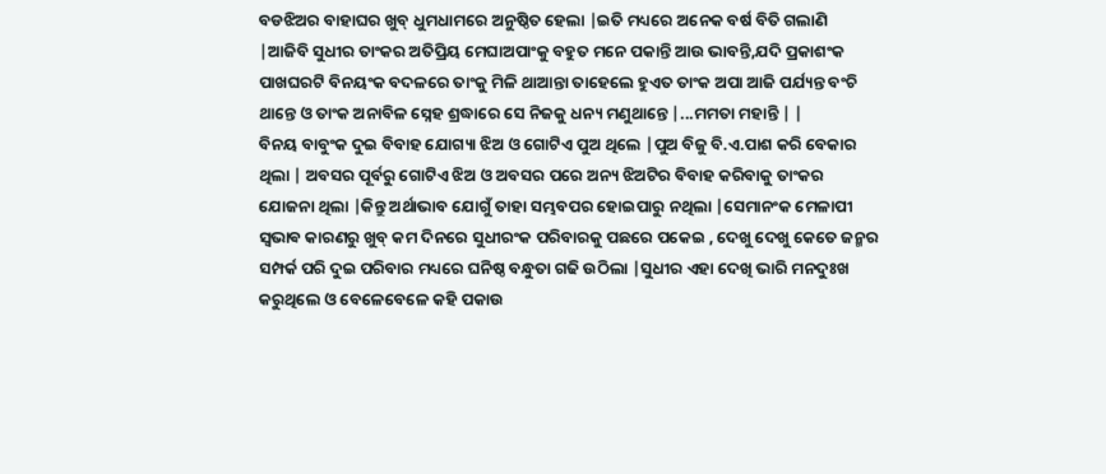ବଡଝିଅର ବାହାଘର ଖୁବ୍ ଧୁମଧାମରେ ଅନୁଷ୍ଠିତ ହେଲା |ଇତି ମଧ୍ୟରେ ଅନେକ ବର୍ଷ ବିତି ଗଲାଣି |ଆଜିବି ସୁଧୀର ତାଂକର ଅତିପ୍ରିୟ ମେଘାଅପାଂକୁ ବହୁତ ମନେ ପକାନ୍ତି ଆଉ ଭାବନ୍ତି,ଯଦି ପ୍ରକାଶଂକ ପାଖଘରଟି ବିନୟଂକ ବଦଳରେ ତାଂକୁ ମିଳି ଥାଆନ୍ତା ତାହେଲେ ହୁଏତ ତାଂକ ଅପା ଆଜି ପର୍ଯ୍ୟନ୍ତ ବଂଚି ଥାନ୍ତେ ଓ ତାଂକ ଅନାବିଳ ସ୍ନେହ ଶ୍ରଦ୍ଧାରେ ସେ ନିଜକୁ ଧନ୍ୟ ମଣୁଥାନ୍ତେ |...ମମତା ମହାନ୍ତି | |
ବିନୟ ବାବୁଂକ ଦୁଇ ବିବାହ ଯୋଗ୍ୟା ଝିଅ ଓ ଗୋଟିଏ ପୁଅ ଥିଲେ |ପୁଅ ବିଜୁ ବି.ଏ.ପାଶ କରି ବେକାର ଥିଲା | ଅବସର ପୂର୍ବରୁ ଗୋଟିଏ ଝିଅ ଓ ଅବସର ପରେ ଅନ୍ୟ ଝିଅଟିର ବିବାହ କରିବାକୁ ତାଂକର ଯୋଜନା ଥିଲା |କିନ୍ତୁ ଅର୍ଥାଭାବ ଯୋଗୁଁ ତାହା ସମ୍ଭବପର ହୋଇପାରୁ ନଥିଲା |ସେମାନଂକ ମେଳାପୀ ସ୍ଵଭାଵ କାରଣରୁ ଖୁବ୍ କମ ଦିନରେ ସୁଧୀରଂକ ପରିବାରକୁ ପଛରେ ପକେଇ , ଦେଖୁ ଦେଖୁ କେତେ ଜନ୍ମର ସମ୍ପର୍କ ପରି ଦୁଇ ପରିବାର ମଧ୍ୟରେ ଘନିଷ୍ଠ ବନ୍ଧୁତା ଗଢି ଉଠିଲା |ସୁଧୀର ଏହା ଦେଖି ଭାରି ମନଦୁଃଖ କରୁଥିଲେ ଓ ବେଳେବେଳେ କହି ପକାଉ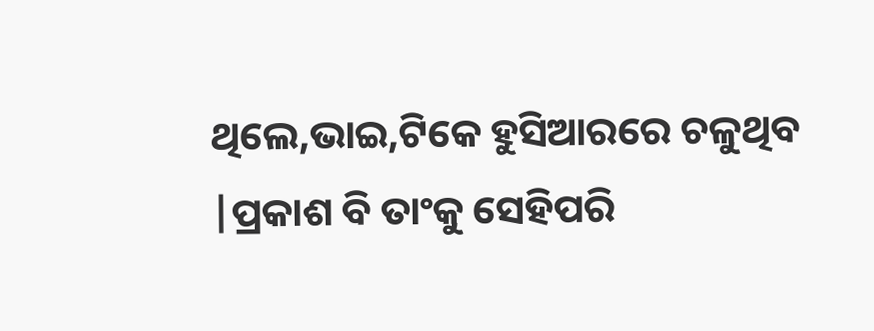ଥିଲେ,ଭାଇ,ଟିକେ ହୁସିଆରରେ ଚଳୁଥିବ |ପ୍ରକାଶ ବି ତାଂକୁ ସେହିପରି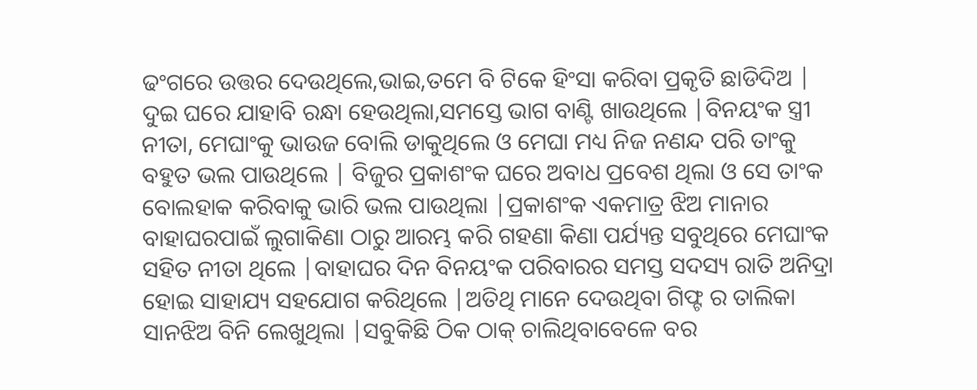ଢଂଗରେ ଉତ୍ତର ଦେଉଥିଲେ,ଭାଇ,ତମେ ବି ଟିକେ ହିଂସା କରିବା ପ୍ରକୃତି ଛାଡିଦିଅ | ଦୁଇ ଘରେ ଯାହାବି ରନ୍ଧା ହେଉଥିଲା,ସମସ୍ତେ ଭାଗ ବାଣ୍ଟି ଖାଉଥିଲେ |ବିନୟଂକ ସ୍ତ୍ରୀ ନୀତା, ମେଘାଂକୁ ଭାଉଜ ବୋଲି ଡାକୁଥିଲେ ଓ ମେଘା ମଧ୍ୟ ନିଜ ନଣନ୍ଦ ପରି ତାଂକୁ ବହୁତ ଭଲ ପାଉଥିଲେ | ବିଜୁର ପ୍ରକାଶଂକ ଘରେ ଅବାଧ ପ୍ରବେଶ ଥିଲା ଓ ସେ ତାଂକ ବୋଲହାକ କରିବାକୁ ଭାରି ଭଲ ପାଉଥିଲା |ପ୍ରକାଶଂକ ଏକମାତ୍ର ଝିଅ ମାନାର ବାହାଘରପାଇଁ ଲୁଗାକିଣା ଠାରୁ ଆରମ୍ଭ କରି ଗହଣା କିଣା ପର୍ଯ୍ୟନ୍ତ ସବୁଥିରେ ମେଘାଂକ ସହିତ ନୀତା ଥିଲେ |ବାହାଘର ଦିନ ବିନୟଂକ ପରିବାରର ସମସ୍ତ ସଦସ୍ୟ ରାତି ଅନିଦ୍ରା ହୋଇ ସାହାଯ୍ୟ ସହଯୋଗ କରିଥିଲେ |ଅତିଥି ମାନେ ଦେଉଥିବା ଗିଫ୍ଟ ର ତାଲିକା ସାନଝିଅ ବିନି ଲେଖୁଥିଲା |ସବୁକିଛି ଠିକ ଠାକ୍ ଚାଲିଥିବାବେଳେ ବର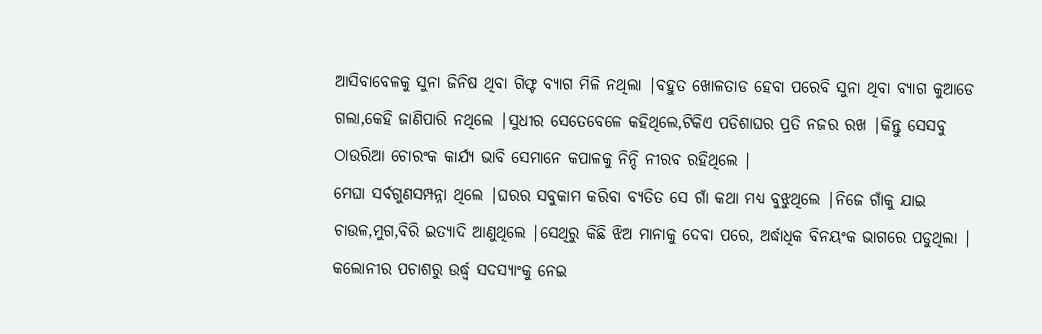ଆସିବାବେଳକୁ ସୁନା ଜିନିଷ ଥିବା ଗିଫ୍ଟ ବ୍ୟାଗ ମିଳି ନଥିଲା |ବହୁତ ଖୋଳତାଡ ହେବା ପରେବି ସୁନା ଥିବା ବ୍ୟାଗ କୁଆଡେ ଗଲା,କେହି ଜାଣିପାରି ନଥିଲେ |ସୁଧୀର ସେତେବେଳେ କହିଥିଲେ,ଟିକିଏ ପଡିଶାଘର ପ୍ରତି ନଜର ରଖ |କିନ୍ତୁ ସେସବୁ ଠାଉରିଆ ଚୋରଂକ କାର୍ଯ୍ୟ ଭାବି ସେମାନେ କପାଳକୁ ନିନ୍ଦି ନୀରବ ରହିଥିଲେ |
ମେଘା ସର୍ବଗୁଣସମ୍ପନ୍ନା ଥିଲେ |ଘରର ସବୁକାମ କରିବା ବ୍ୟତିତ ସେ ଗାଁ କଥା ମଧ୍ୟ ବୁଝୁଥିଲେ |ନିଜେ ଗାଁକୁ ଯାଇ ଚାଉଳ,ମୁଗ,ବିରି ଇତ୍ୟାଦି ଆଣୁଥିଲେ |ସେଥିରୁ କିଛି ଝିଅ ମାନାକୁ ଦେବା ପରେ, ଅର୍ଦ୍ଧାଧିକ ବିନୟଂକ ଭାଗରେ ପଡୁଥିଲା | କଲୋନୀର ପଚାଶରୁ ଉର୍ଦ୍ଧ୍ୱ ସଦସ୍ୟାଂକୁ ନେଇ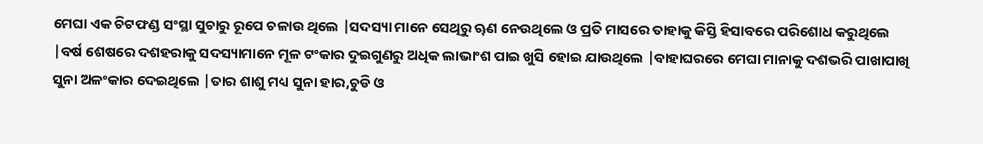ମେଘା ଏକ ଚିଟଫଣ୍ଡ ସଂସ୍ଥା ସୁଚାରୁ ରୂପେ ଚଳାଉ ଥିଲେ |ସଦସ୍ୟା ମାନେ ସେଥିରୁ ୠଣ ନେଉଥିଲେ ଓ ପ୍ରତି ମାସରେ ତାହାକୁ କିସ୍ତି ହିସାବରେ ପରିଶୋଧ କରୁଥିଲେ |ବର୍ଷ ଶେଷରେ ଦଶହରାକୁ ସଦସ୍ୟାମାନେ ମୂଳ ଟଂକାର ଦୁଇଗୁଣରୁ ଅଧିକ ଲାଭାଂଶ ପାଇ ଖୁସି ହୋଇ ଯାଉଥିଲେ |ବାହାଘରରେ ମେଘା ମାନାକୁ ଦଶଭରି ପାଖାପାଖି ସୁନା ଅଳଂକାର ଦେଇଥିଲେ |ତାର ଶାଶୁ ମଧ୍ୟ ସୁନା ହାର,ଚୁଡି ଓ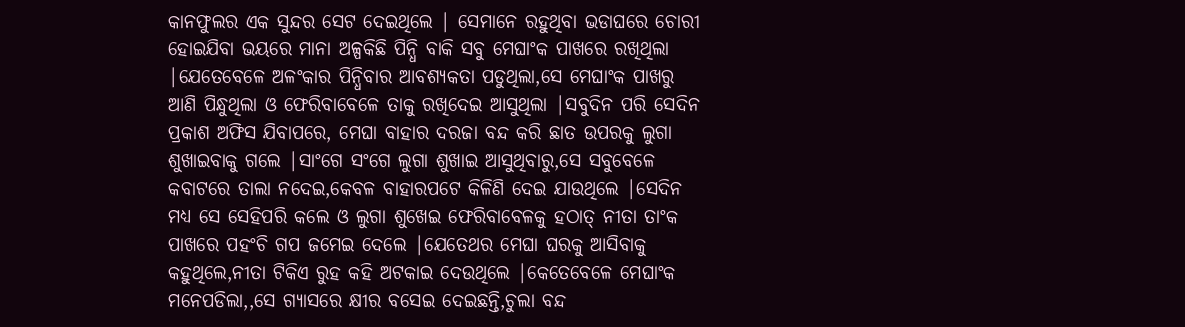କାନଫୁଲର ଏକ ସୁନ୍ଦର ସେଟ ଦେଇଥିଲେ | ସେମାନେ ରହୁଥିବା ଭଡାଘରେ ଚୋରୀ ହୋଇଯିବା ଭୟରେ ମାନା ଅଳ୍ପକିଛି ପିନ୍ଧି ବାକି ସବୁ ମେଘାଂକ ପାଖରେ ରଖିଥିଲା |ଯେତେବେଳେ ଅଳଂକାର ପିନ୍ଧିବାର ଆବଶ୍ୟକତା ପଡୁଥିଲା,ସେ ମେଘାଂକ ପାଖରୁ ଆଣି ପିନ୍ଧୁଥିଲା ଓ ଫେରିବାବେଳେ ତାକୁ ରଖିଦେଇ ଆସୁଥିଲା |ସବୁଦିନ ପରି ସେଦିନ ପ୍ରକାଶ ଅଫିସ ଯିବାପରେ, ମେଘା ବାହାର ଦରଜା ବନ୍ଦ କରି ଛାତ ଉପରକୁ ଲୁଗା ଶୁଖାଇବାକୁ ଗଲେ |ସାଂଗେ ସଂଗେ ଲୁଗା ଶୁଖାଇ ଆସୁଥିବାରୁ,ସେ ସବୁବେଳେ କବାଟରେ ତାଲା ନଦେଇ,କେବଳ ବାହାରପଟେ କିଳିଣି ଦେଇ ଯାଉଥିଲେ |ସେଦିନ ମଧ୍ୟ ସେ ସେହିପରି କଲେ ଓ ଲୁଗା ଶୁଖେଇ ଫେରିବାବେଳକୁ ହଠାତ୍ ନୀତା ତାଂକ ପାଖରେ ପହଂଚି ଗପ ଜମେଇ ଦେଲେ |ଯେତେଥର ମେଘା ଘରକୁ ଆସିବାକୁ କହୁଥିଲେ,ନୀତା ଟିକିଏ ରୁହ କହି ଅଟକାଇ ଦେଉଥିଲେ |କେତେବେଳେ ମେଘାଂକ ମନେପଡିଲା,,ସେ ଗ୍ୟାସରେ କ୍ଷୀର ବସେଇ ଦେଇଛନ୍ତି,ଚୁଲା ବନ୍ଦ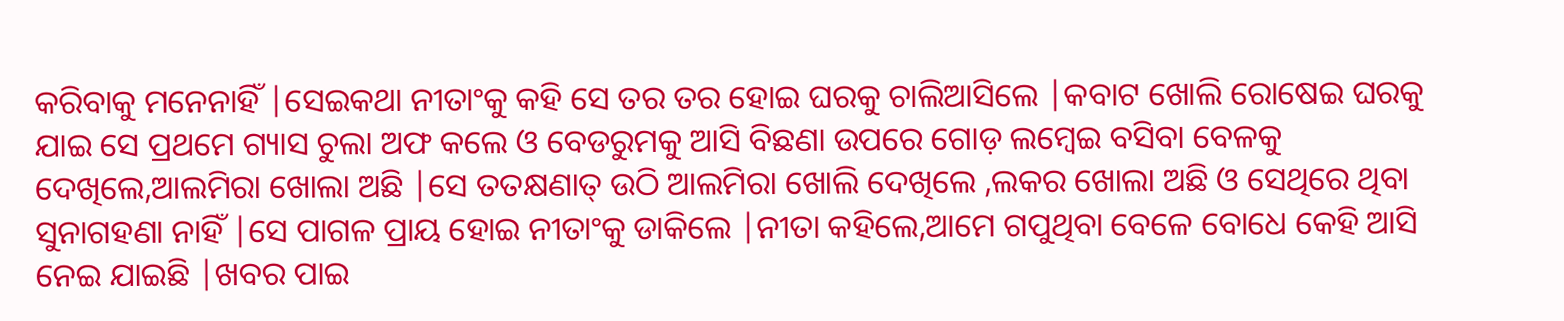କରିବାକୁ ମନେନାହିଁ |ସେଇକଥା ନୀତାଂକୁ କହି ସେ ତର ତର ହୋଇ ଘରକୁ ଚାଲିଆସିଲେ |କବାଟ ଖୋଲି ରୋଷେଇ ଘରକୁ ଯାଇ ସେ ପ୍ରଥମେ ଗ୍ୟାସ ଚୁଲା ଅଫ କଲେ ଓ ବେଡରୁମକୁ ଆସି ବିଛଣା ଉପରେ ଗୋଡ଼ ଲମ୍ବେଇ ବସିବା ବେଳକୁ ଦେଖିଲେ,ଆଲମିରା ଖୋଲା ଅଛି |ସେ ତତକ୍ଷଣାତ୍ ଉଠି ଆଲମିରା ଖୋଲି ଦେଖିଲେ ,ଲକର ଖୋଲା ଅଛି ଓ ସେଥିରେ ଥିବା ସୁନାଗହଣା ନାହିଁ |ସେ ପାଗଳ ପ୍ରାୟ ହୋଇ ନୀତାଂକୁ ଡାକିଲେ |ନୀତା କହିଲେ,ଆମେ ଗପୁଥିବା ବେଳେ ବୋଧେ କେହି ଆସି ନେଇ ଯାଇଛି |ଖବର ପାଇ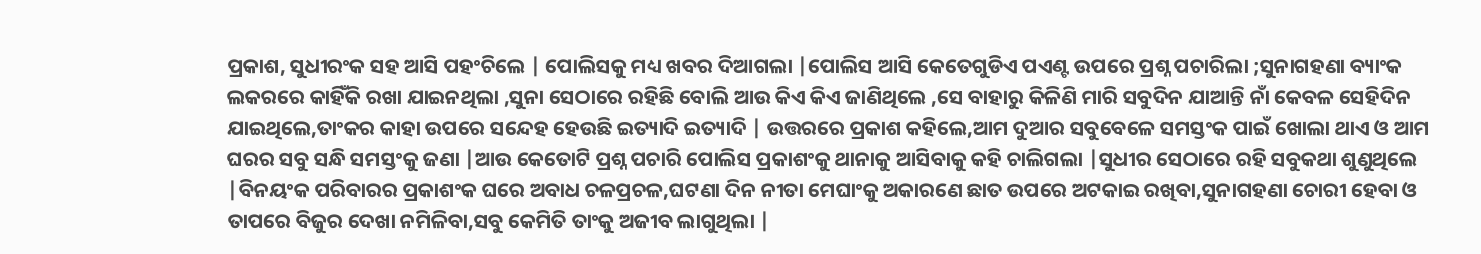ପ୍ରକାଶ, ସୁଧୀରଂକ ସହ ଆସି ପହଂଚିଲେ | ପୋଲିସକୁ ମଧ୍ୟ ଖବର ଦିଆଗଲା |ପୋଲିସ ଆସି କେତେଗୁଡିଏ ପଏଣ୍ଟ ଉପରେ ପ୍ରଶ୍ନ ପଚାରିଲା ;ସୁନାଗହଣା ବ୍ୟାଂକ ଲକରରେ କାହିଁକି ରଖା ଯାଇନଥିଲା ,ସୁନା ସେଠାରେ ରହିଛି ବୋଲି ଆଉ କିଏ କିଏ ଜାଣିଥିଲେ ,ସେ ବାହାରୁ କିଳିଣି ମାରି ସବୁଦିନ ଯାଆନ୍ତି ନାଁ କେବଳ ସେହିଦିନ ଯାଇଥିଲେ,ତାଂକର କାହା ଉପରେ ସନ୍ଦେହ ହେଉଛି ଇତ୍ୟାଦି ଇତ୍ୟାଦି | ଉତ୍ତରରେ ପ୍ରକାଶ କହିଲେ,ଆମ ଦୁଆର ସବୁବେଳେ ସମସ୍ତଂକ ପାଇଁ ଖୋଲା ଥାଏ ଓ ଆମ ଘରର ସବୁ ସନ୍ଧି ସମସ୍ତଂକୁ ଜଣା |ଆଉ କେତୋଟି ପ୍ରଶ୍ନ ପଚାରି ପୋଲିସ ପ୍ରକାଶଂକୁ ଥାନାକୁ ଆସିବାକୁ କହି ଚାଲିଗଲା |ସୁଧୀର ସେଠାରେ ରହି ସବୁକଥା ଶୁଣୁଥିଲେ |ବିନୟଂକ ପରିବାରର ପ୍ରକାଶଂକ ଘରେ ଅବାଧ ଚଳପ୍ରଚଳ,ଘଟଣା ଦିନ ନୀତା ମେଘାଂକୁ ଅକାରଣେ ଛାତ ଉପରେ ଅଟକାଇ ରଖିବା,ସୁନାଗହଣା ଚୋରୀ ହେବା ଓ ତାପରେ ବିଜୁର ଦେଖା ନମିଳିବା,ସବୁ କେମିତି ତାଂକୁ ଅଜୀବ ଲାଗୁଥିଲା |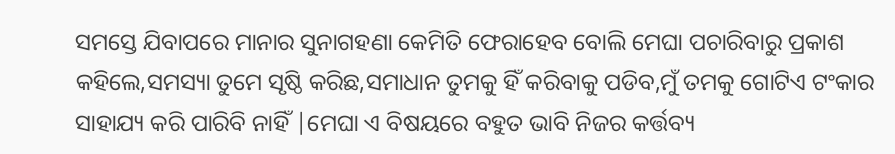ସମସ୍ତେ ଯିବାପରେ ମାନାର ସୁନାଗହଣା କେମିତି ଫେରାହେବ ବୋଲି ମେଘା ପଚାରିବାରୁ ପ୍ରକାଶ କହିଲେ,ସମସ୍ୟା ତୁମେ ସୃଷ୍ଠି କରିଛ,ସମାଧାନ ତୁମକୁ ହିଁ କରିବାକୁ ପଡିବ,ମୁଁ ତମକୁ ଗୋଟିଏ ଟଂକାର ସାହାଯ୍ୟ କରି ପାରିବି ନାହିଁ |ମେଘା ଏ ବିଷୟରେ ବହୁତ ଭାବି ନିଜର କର୍ତ୍ତବ୍ୟ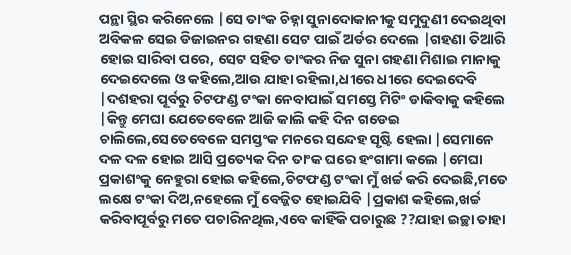ପନ୍ଥା ସ୍ଥିର କରିନେଲେ |ସେ ତାଂକ ଚିହ୍ନା ସୁନାଦୋକାନୀକୁ ସମୁଦୁଣୀ ଦେଇଥିବା ଅବିକଳ ସେଇ ଡିଜାଇନର ଗହଣା ସେଟ ପାଇଁ ଅର୍ଡର ଦେଲେ |ଗହଣା ତିଆରି ହୋଇ ସାରିବା ପରେ, ସେଟ ସହିତ ତାଂକର ନିଜ ସୁନା ଗହଣା ମିଶାଇ ମାନାକୁ ଦେଇଦେଲେ ଓ କହିଲେ,ଆଉ ଯାହା ରହିଲା,ଧୀରେ ଧୀରେ ଦେଇଦେବି |ଦଶହରା ପୂର୍ବରୁ ଚିଟଫଣ୍ଡ ଟଂକା ନେବାପାଇଁ ସମସ୍ତେ ମିଟିଂ ଡାକିବାକୁ କହିଲେ |କିନ୍ତୁ ମେଘା ଯେତେବେଳେ ଆଜି କାଲି କହି ଦିନ ଗଡେଇ ଚାଲିଲେ,ସେତେବେଳେ ସମସ୍ତଂକ ମନରେ ସନ୍ଦେହ ସୃଷ୍ଟି ହେଲା |ସେମାନେ ଦଳ ଦଳ ହୋଇ ଆସି ପ୍ରତ୍ୟେକ ଦିନ ତାଂକ ଘରେ ହଂଗାମା କଲେ |ମେଘା ପ୍ରକାଶଂକୁ ନେହୁରା ହୋଇ କହିଲେ,ଚିଟଫଣ୍ଡ ଟଂକା ମୁଁ ଖର୍ଚ୍ଚ କରି ଦେଇଛି,ମତେ ଲକ୍ଷେ ଟଂକା ଦିଅ,ନହେଲେ ମୁଁ ବେଜ୍ଜିତ ହୋଇଯିବି |ପ୍ରକାଶ କହିଲେ,ଖର୍ଚ୍ଚ କରିବାପୂର୍ବରୁ ମତେ ପଚାରିନଥିଲ,ଏବେ କାହିଁକି ପଚାରୁଛ ??ଯାହା ଇଚ୍ଛା ତାହା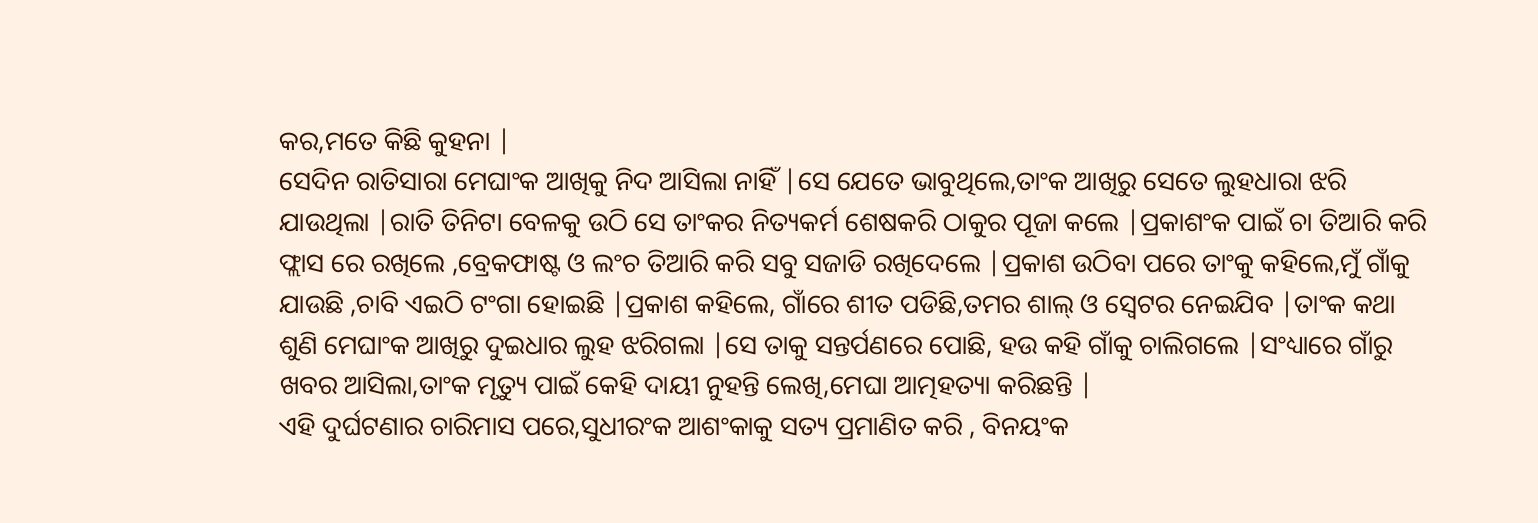କର,ମତେ କିଛି କୁହନା |
ସେଦିନ ରାତିସାରା ମେଘାଂକ ଆଖିକୁ ନିଦ ଆସିଲା ନାହିଁ |ସେ ଯେତେ ଭାବୁଥିଲେ,ତାଂକ ଆଖିରୁ ସେତେ ଲୁହଧାରା ଝରି ଯାଉଥିଲା |ରାତି ତିନିଟା ବେଳକୁ ଉଠି ସେ ତାଂକର ନିତ୍ୟକର୍ମ ଶେଷକରି ଠାକୁର ପୂଜା କଲେ |ପ୍ରକାଶଂକ ପାଇଁ ଚା ତିଆରି କରି ଫ୍ଲାସ ରେ ରଖିଲେ ,ବ୍ରେକଫାଷ୍ଟ ଓ ଲଂଚ ତିଆରି କରି ସବୁ ସଜାଡି ରଖିଦେଲେ |ପ୍ରକାଶ ଉଠିବା ପରେ ତାଂକୁ କହିଲେ,ମୁଁ ଗାଁକୁ ଯାଉଛି ,ଚାବି ଏଇଠି ଟଂଗା ହୋଇଛି |ପ୍ରକାଶ କହିଲେ, ଗାଁରେ ଶୀତ ପଡିଛି,ତମର ଶାଲ୍ ଓ ସ୍ଵେଟର ନେଇଯିବ |ତାଂକ କଥା ଶୁଣି ମେଘାଂକ ଆଖିରୁ ଦୁଇଧାର ଲୁହ ଝରିଗଲା |ସେ ତାକୁ ସନ୍ତର୍ପଣରେ ପୋଛି, ହଉ କହି ଗାଁକୁ ଚାଲିଗଲେ |ସଂଧ୍ୟାରେ ଗାଁରୁ ଖବର ଆସିଲା,ତାଂକ ମୃତ୍ୟୁ ପାଇଁ କେହି ଦାୟୀ ନୁହନ୍ତି ଲେଖି,ମେଘା ଆତ୍ମହତ୍ୟା କରିଛନ୍ତି |
ଏହି ଦୁର୍ଘଟଣାର ଚାରିମାସ ପରେ,ସୁଧୀରଂକ ଆଶଂକାକୁ ସତ୍ୟ ପ୍ରମାଣିତ କରି , ବିନୟଂକ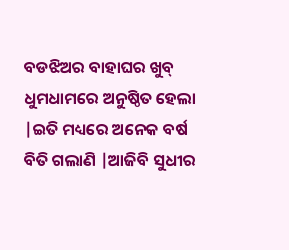ବଡଝିଅର ବାହାଘର ଖୁବ୍ ଧୁମଧାମରେ ଅନୁଷ୍ଠିତ ହେଲା |ଇତି ମଧ୍ୟରେ ଅନେକ ବର୍ଷ ବିତି ଗଲାଣି |ଆଜିବି ସୁଧୀର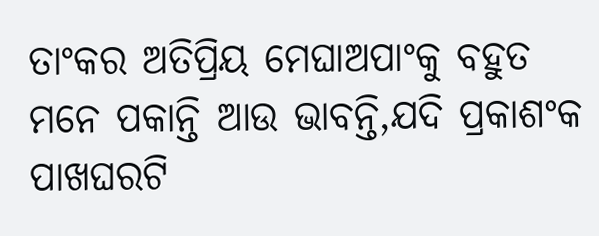ତାଂକର ଅତିପ୍ରିୟ ମେଘାଅପାଂକୁ ବହୁତ ମନେ ପକାନ୍ତି ଆଉ ଭାବନ୍ତି,ଯଦି ପ୍ରକାଶଂକ ପାଖଘରଟି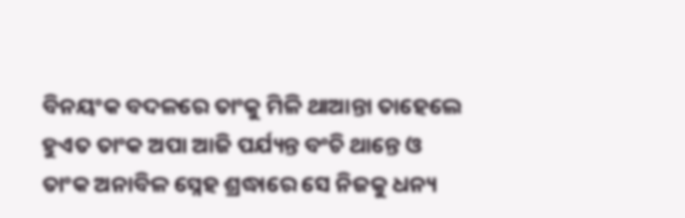ବିନୟଂକ ବଦଳରେ ତାଂକୁ ମିଳି ଥାଆନ୍ତା ତାହେଲେ ହୁଏତ ତାଂକ ଅପା ଆଜି ପର୍ଯ୍ୟନ୍ତ ବଂଚି ଥାନ୍ତେ ଓ ତାଂକ ଅନାବିଳ ସ୍ନେହ ଶ୍ରଦ୍ଧାରେ ସେ ନିଜକୁ ଧନ୍ୟ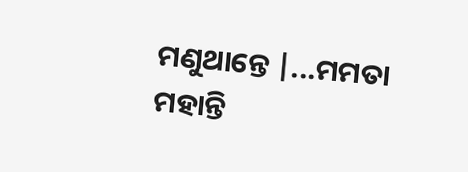ମଣୁଥାନ୍ତେ |...ମମତା ମହାନ୍ତି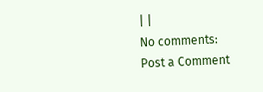| |
No comments:
Post a Comment